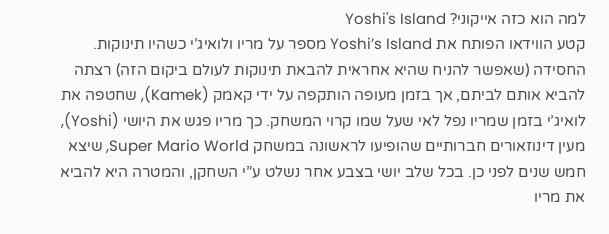למה הוא כזה אייקוני? Yoshi's Island
קטע הווידאו הפותח את Yoshi’s Island מספר על מריו ולואיג’י כשהיו תינוקות. החסידה (שאפשר להניח שהיא אחראית להבאת תינוקות לעולם ביקום הזה) רצתה להביא אותם לביתם, אך בזמן מעופה הותקפה על ידי קאמק (Kamek), שחטפה את לואיג’י בזמן שמריו נפל לאי שעל שמו קרוי המשחק. כך מריו פגש את היושי (Yoshi), מעין דינוזאורים חברותיים שהופיעו לראשונה במשחק Super Mario World, שיצא חמש שנים לפני כן. בכל שלב יושי בצבע אחר נשלט ע”י השחקן, והמטרה היא להביא את מריו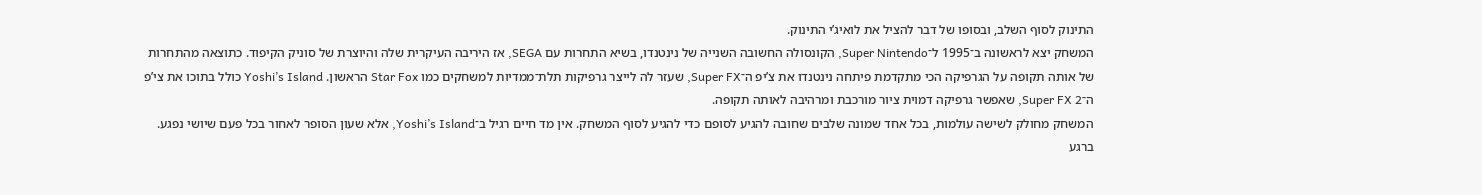התינוק לסוף השלב, ובסופו של דבר להציל את לואיג’י התינוק.
המשחק יצא לראשונה ב־1995 ל־Super Nintendo, הקונסולה החשובה השנייה של נינטנדו, בשיא התחרות עם SEGA, אז היריבה העיקרית שלה והיוצרת של סוניק הקיפוד. כתוצאה מהתחרות של אותה תקופה על הגרפיקה הכי מתקדמת פיתחה נינטנדו את צ’יפ ה־Super FX, שעזר לה לייצר גרפיקות תלת־ממדיות למשחקים כמו Star Fox הראשון. Yoshi’s Island כולל בתוכו את צי’פ ה־Super FX 2, שאפשר גרפיקה דמוית ציור מורכבת ומרהיבה לאותה תקופה.
המשחק מחולק לשישה עולמות, בכל אחד שמונה שלבים שחובה להגיע לסופם כדי להגיע לסוף המשחק. אין מד חיים רגיל ב־Yoshi’s Island, אלא שעון הסופר לאחור בכל פעם שיושי נפגע. ברגע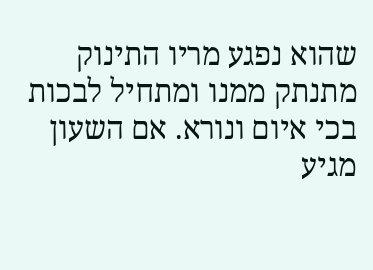שהוא נפגע מריו התינוק מתנתק ממנו ומתחיל לבכות בכי איום ונורא. אם השעון מגיע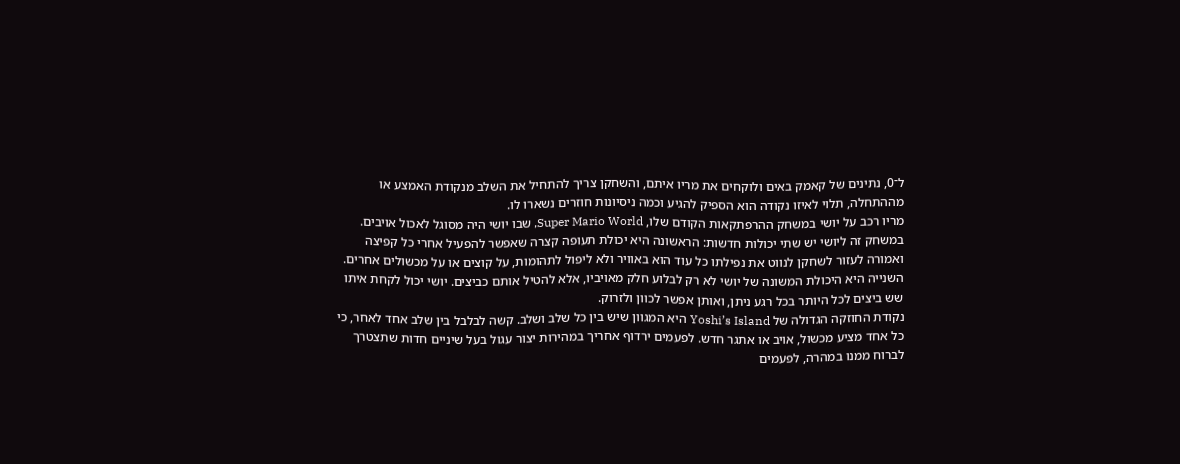ל־0, נתינים של קאמק באים ולוקחים את מריו איתם, והשחקן צריך להתחיל את השלב מנקודת האמצע או מההתחלה, תלוי לאיזו נקודה הוא הספיק להגיע וכמה ניסיונות חוזרים נשארו לו.
מריו רכב על יושי במשחק ההרפתקאות הקודם שלו, Super Mario World, שבו יושי היה מסוגל לאכול אויבים. במשחק זה ליושי יש שתי יכולות חדשות: הראשונה היא יכולת תעופה קצרה שאפשר להפעיל אחרי כל קפיצה ואמורה לעזור לשחקן לנווט את נפילתו כל עוד הוא באוויר ולא ליפול לתהומות, על קוצים או על מכשולים אחרים. השנייה היא היכולת המשונה של יושי לא רק לבלוע חלק מאויביו, אלא להטיל אותם כביצים. יושי יכול לקחת איתו שש ביצים לכל היותר בכל רגע ניתן, ואותן אפשר לכוון ולזרוק.
נקודת החוזקה הגדולה של Yoshi’s Island היא המגוון שיש בין כל שלב ושלב. קשה לבלבל בין שלב אחד לאחר, כי כל אחד מציע מכשול, אויב או אתגר חדש. לפעמים ירדוף אחריך במהירות יצור עגול בעל שיניים חדות שתצטרך לברוח ממנו במהרה, לפעמים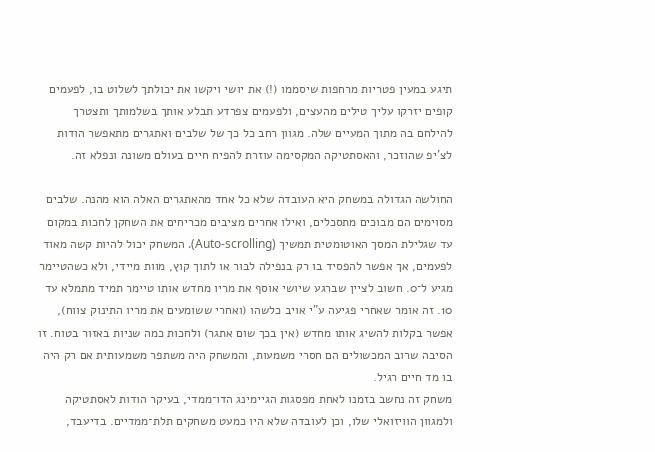תיגע במעין פטריות מרחפות שיסממו (!) את יושי ויקשו את יכולתך לשלוט בו, לפעמים קופים יזרקו עליך טילים מהעצים, ולפעמים צפרדע תבלע אותך בשלמותך ותצטרך להילחם בה מתוך המעיים שלה. מגוון רחב כל כך של שלבים ואתגרים מתאפשר הודות לצ’יפ שהוזכר, והאסתטיקה המקסימה עוזרת להפיח חיים בעולם משונה ונפלא זה.

החולשה הגדולה במשחק היא העובדה שלא כל אחד מהאתגרים האלה הוא מהנה. שלבים מסוימים הם מבוכים מתסכלים, ואילו אחרים מציבים מכריחים את השחקן לחכות במקום עד שגלילת המסך האוטומטית תמשיך (Auto-scrolling). המשחק יכול להיות קשה מאוד לפעמים, אך אפשר להפסיד בו רק בנפילה לבור או לתוך קוץ, מוות מיידי, ולא כשהטיימר מגיע ל־0. חשוב לציין שברגע שיושי אוסף את מריו מחדש אותו טיימר תמיד מתמלא עד 10. זה אומר שאחרי פגיעה ע”י אויב כלשהו (ואחרי ששומעים את מריו התינוק צווח), אפשר בקלות להשיג אותו מחדש (אין בכך שום אתגר) ולחכות כמה שניות באזור בטוח. זו הסיבה שרוב המכשולים הם חסרי משמעות, והמשחק היה משתפר משמעותית אם רק היה בו מד חיים רגיל.
משחק זה נחשב בזמנו לאחת מפסגות הגיימינג הדו־ממדי, בעיקר הודות לאסתטיקה ולמגוון הוויזואלי שלו, וכן לעובדה שלא היו כמעט משחקים תלת־ממדיים. בדיעבד,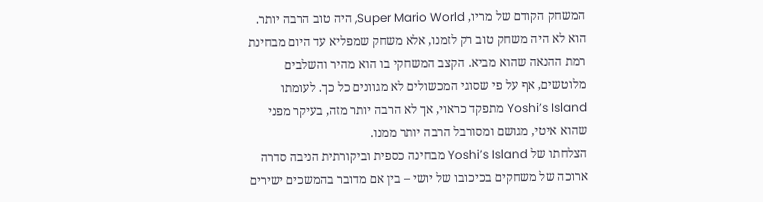המשחק הקודם של מריו, Super Mario World, היה טוב הרבה יותר. הוא לא היה משחק טוב רק לזמנו, אלא משחק שמפליא עד היום מבחינת רמת ההנאה שהוא מביא. הקצב המשחקי בו הוא מהיר והשלבים מלוטשים, אף על פי שסוגי המכשולים לא מגוונים כל כך. לעומתו Yoshi’s Island מתפקד כראוי, אך לא הרבה יותר מזה, בעיקר מפני שהוא איטי, מגושם ומסורבל הרבה יותר ממנו.
הצלחתו של Yoshi’s Island מבחינה כספית וביקורתית הניבה סדרה ארוכה של משחקים בכיכובו של יושי – בין אם מדובר בהמשכים ישירים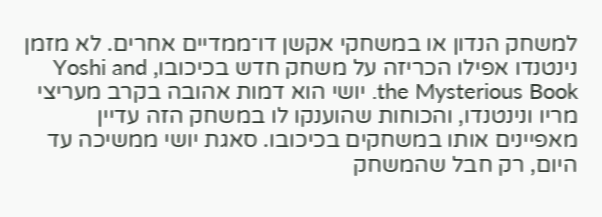למשחק הנדון או במשחקי אקשן דו־ממדיים אחרים. לא מזמן נינטנדו אפילו הכריזה על משחק חדש בכיכובו, Yoshi and the Mysterious Book. יושי הוא דמות אהובה בקרב מעריצי מריו ונינטנדו, והכוחות שהוענקו לו במשחק הזה עדיין מאפיינים אותו במשחקים בכיכובו. סאגת יושי ממשיכה עד היום, רק חבל שהמשחק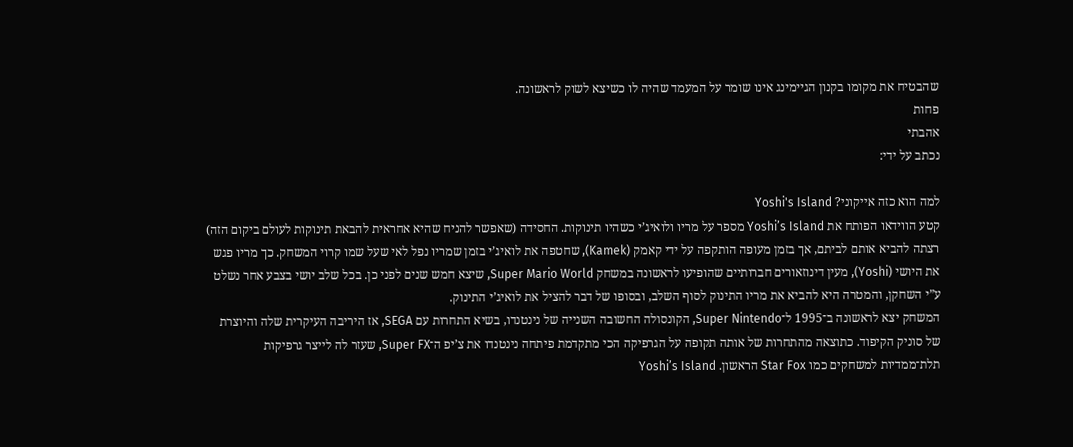שהבטיח את מקומו בקנון הגיימינג אינו שומר על המעמד שהיה לו כשיצא לשוק לראשונה.
פחות
אהבתי
נכתב על ידי:

למה הוא כזה אייקוני? Yoshi's Island
קטע הווידאו הפותח את Yoshi’s Island מספר על מריו ולואיג’י כשהיו תינוקות. החסידה (שאפשר להניח שהיא אחראית להבאת תינוקות לעולם ביקום הזה) רצתה להביא אותם לביתם, אך בזמן מעופה הותקפה על ידי קאמק (Kamek), שחטפה את לואיג’י בזמן שמריו נפל לאי שעל שמו קרוי המשחק. כך מריו פגש את היושי (Yoshi), מעין דינוזאורים חברותיים שהופיעו לראשונה במשחק Super Mario World, שיצא חמש שנים לפני כן. בכל שלב יושי בצבע אחר נשלט ע”י השחקן, והמטרה היא להביא את מריו התינוק לסוף השלב, ובסופו של דבר להציל את לואיג’י התינוק.
המשחק יצא לראשונה ב־1995 ל־Super Nintendo, הקונסולה החשובה השנייה של נינטנדו, בשיא התחרות עם SEGA, אז היריבה העיקרית שלה והיוצרת של סוניק הקיפוד. כתוצאה מהתחרות של אותה תקופה על הגרפיקה הכי מתקדמת פיתחה נינטנדו את צ’יפ ה־Super FX, שעזר לה לייצר גרפיקות תלת־ממדיות למשחקים כמו Star Fox הראשון. Yoshi’s Island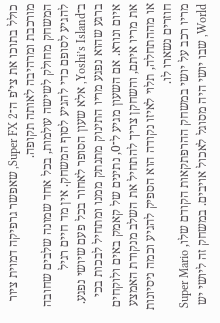כולל בתוכו את צי’פ ה־Super FX 2, שאפשר גרפיקה דמוית ציור מורכבת ומרהיבה לאותה תקופה.
המשחק מחולק לשישה עולמות, בכל אחד שמונה שלבים שחובה להגיע לסופם כדי להגיע לסוף המשחק. אין מד חיים רגיל ב־Yoshi’s Island, אלא שעון הסופר לאחור בכל פעם שיושי נפגע. ברגע שהוא נפגע מריו התינוק מתנתק ממנו ומתחיל לבכות בכי איום ונורא. אם השעון מגיע ל־0, נתינים של קאמק באים ולוקחים את מריו איתם, והשחקן צריך להתחיל את השלב מנקודת האמצע או מההתחלה, תלוי לאיזו נקודה הוא הספיק להגיע וכמה ניסיונות חוזרים נשארו לו.
מריו רכב על יושי במשחק ההרפתקאות הקודם שלו, Super Mario World, שבו יושי היה מסוגל לאכול אויבים. במשחק זה ליושי יש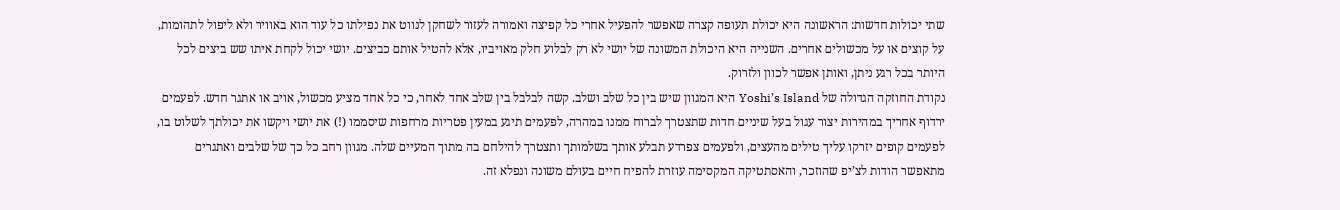שתי יכולות חדשות: הראשונה היא יכולת תעופה קצרה שאפשר להפעיל אחרי כל קפיצה ואמורה לעזור לשחקן לנווט את נפילתו כל עוד הוא באוויר ולא ליפול לתהומות, על קוצים או על מכשולים אחרים. השנייה היא היכולת המשונה של יושי לא רק לבלוע חלק מאויביו, אלא להטיל אותם כביצים. יושי יכול לקחת איתו שש ביצים לכל היותר בכל רגע ניתן, ואותן אפשר לכוון ולזרוק.
נקודת החוזקה הגדולה של Yoshi’s Island היא המגוון שיש בין כל שלב ושלב. קשה לבלבל בין שלב אחד לאחר, כי כל אחד מציע מכשול, אויב או אתגר חדש. לפעמים ירדוף אחריך במהירות יצור עגול בעל שיניים חדות שתצטרך לברוח ממנו במהרה, לפעמים תיגע במעין פטריות מרחפות שיסממו (!) את יושי ויקשו את יכולתך לשלוט בו, לפעמים קופים יזרקו עליך טילים מהעצים, ולפעמים צפרדע תבלע אותך בשלמותך ותצטרך להילחם בה מתוך המעיים שלה. מגוון רחב כל כך של שלבים ואתגרים מתאפשר הודות לצ’יפ שהוזכר, והאסתטיקה המקסימה עוזרת להפיח חיים בעולם משונה ונפלא זה.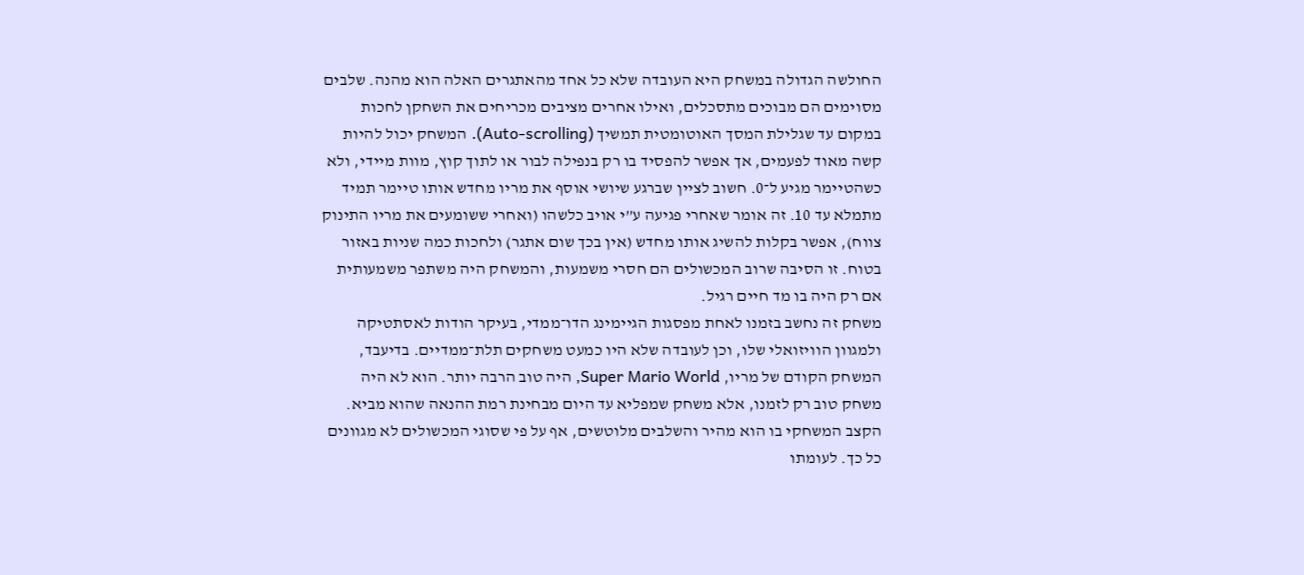החולשה הגדולה במשחק היא העובדה שלא כל אחד מהאתגרים האלה הוא מהנה. שלבים מסוימים הם מבוכים מתסכלים, ואילו אחרים מציבים מכריחים את השחקן לחכות במקום עד שגלילת המסך האוטומטית תמשיך (Auto-scrolling). המשחק יכול להיות קשה מאוד לפעמים, אך אפשר להפסיד בו רק בנפילה לבור או לתוך קוץ, מוות מיידי, ולא כשהטיימר מגיע ל־0. חשוב לציין שברגע שיושי אוסף את מריו מחדש אותו טיימר תמיד מתמלא עד 10. זה אומר שאחרי פגיעה ע”י אויב כלשהו (ואחרי ששומעים את מריו התינוק צווח), אפשר בקלות להשיג אותו מחדש (אין בכך שום אתגר) ולחכות כמה שניות באזור בטוח. זו הסיבה שרוב המכשולים הם חסרי משמעות, והמשחק היה משתפר משמעותית אם רק היה בו מד חיים רגיל.
משחק זה נחשב בזמנו לאחת מפסגות הגיימינג הדו־ממדי, בעיקר הודות לאסתטיקה ולמגוון הוויזואלי שלו, וכן לעובדה שלא היו כמעט משחקים תלת־ממדיים. בדיעבד, המשחק הקודם של מריו, Super Mario World, היה טוב הרבה יותר. הוא לא היה משחק טוב רק לזמנו, אלא משחק שמפליא עד היום מבחינת רמת ההנאה שהוא מביא. הקצב המשחקי בו הוא מהיר והשלבים מלוטשים, אף על פי שסוגי המכשולים לא מגוונים כל כך. לעומתו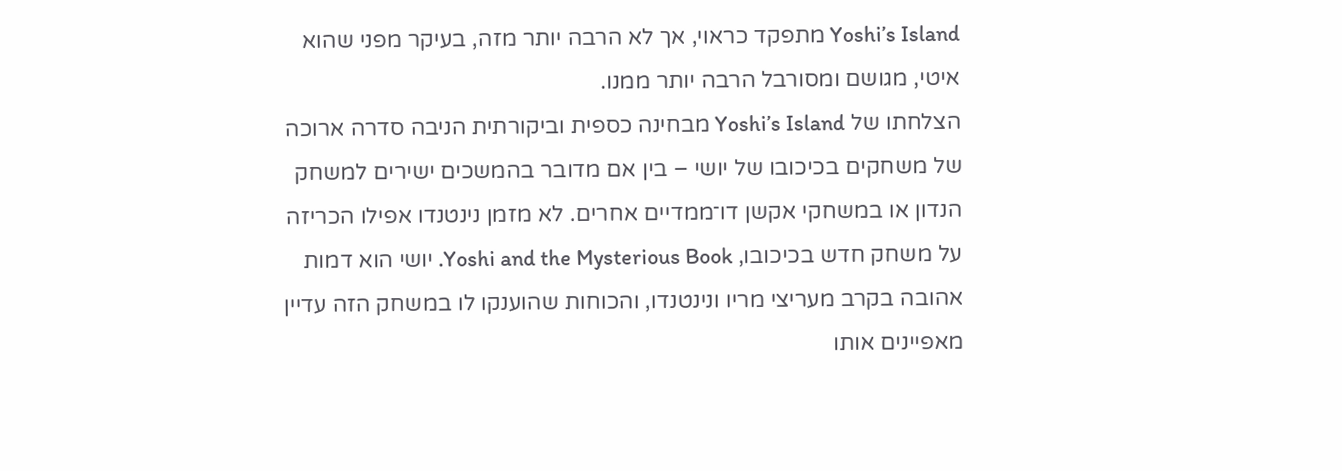Yoshi’s Island מתפקד כראוי, אך לא הרבה יותר מזה, בעיקר מפני שהוא איטי, מגושם ומסורבל הרבה יותר ממנו.
הצלחתו של Yoshi’s Island מבחינה כספית וביקורתית הניבה סדרה ארוכה של משחקים בכיכובו של יושי – בין אם מדובר בהמשכים ישירים למשחק הנדון או במשחקי אקשן דו־ממדיים אחרים. לא מזמן נינטנדו אפילו הכריזה על משחק חדש בכיכובו, Yoshi and the Mysterious Book. יושי הוא דמות אהובה בקרב מעריצי מריו ונינטנדו, והכוחות שהוענקו לו במשחק הזה עדיין מאפיינים אותו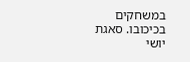במשחקים בכיכובו. סאגת יושי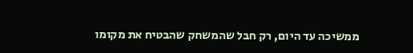ממשיכה עד היום, רק חבל שהמשחק שהבטיח את מקומו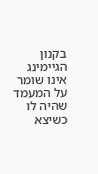בקנון הגיימינג אינו שומר על המעמד שהיה לו כשיצא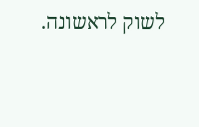לשוק לראשונה.